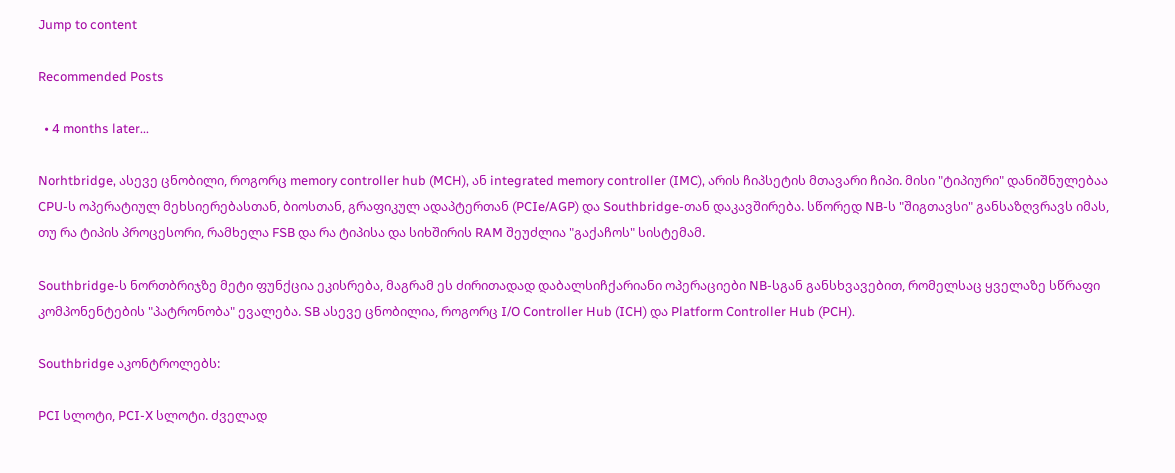Jump to content

Recommended Posts

  • 4 months later...

Norhtbridge, ასევე ცნობილი, როგორც memory controller hub (MCH), ან integrated memory controller (IMC), არის ჩიპსეტის მთავარი ჩიპი. მისი "ტიპიური" დანიშნულებაა CPU-ს ოპერატიულ მეხსიერებასთან, ბიოსთან, გრაფიკულ ადაპტერთან (PCIe/AGP) და Southbridge-თან დაკავშირება. სწორედ NB-ს "შიგთავსი" განსაზღვრავს იმას, თუ რა ტიპის პროცესორი, რამხელა FSB და რა ტიპისა და სიხშირის RAM შეუძლია "გაქაჩოს" სისტემამ.

Southbridge-ს ნორთბრიჯზე მეტი ფუნქცია ეკისრება, მაგრამ ეს ძირითადად დაბალსიჩქარიანი ოპერაციები NB-სგან განსხვავებით, რომელსაც ყველაზე სწრაფი კომპონენტების "პატრონობა" ევალება. SB ასევე ცნობილია, როგორც I/O Controller Hub (ICH) და Platform Controller Hub (PCH).

Southbridge აკონტროლებს:

PCI სლოტი, PCI-X სლოტი. ძველად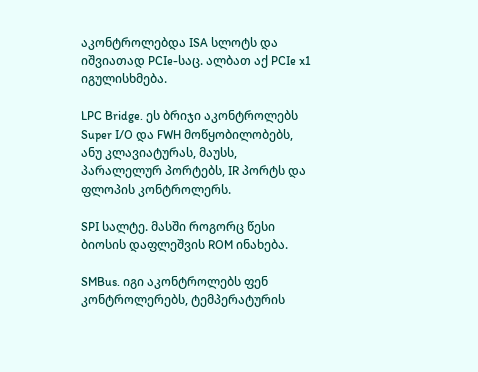აკონტროლებდა ISA სლოტს და იშვიათად PCIe-საც. ალბათ აქ PCIe x1 იგულისხმება.

LPC Bridge. ეს ბრიჯი აკონტროლებს Super I/O და FWH მოწყობილობებს, ანუ კლავიატურას, მაუსს, პარალელურ პორტებს, IR პორტს და ფლოპის კონტროლერს.

SPI სალტე. მასში როგორც წესი ბიოსის დაფლეშვის ROM ინახება.

SMBus. იგი აკონტროლებს ფენ კონტროლერებს, ტემპერატურის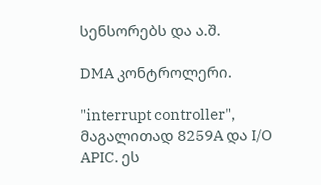სენსორებს და ა.შ.

DMA კონტროლერი.

"interrupt controller", მაგალითად 8259A და I/O APIC. ეს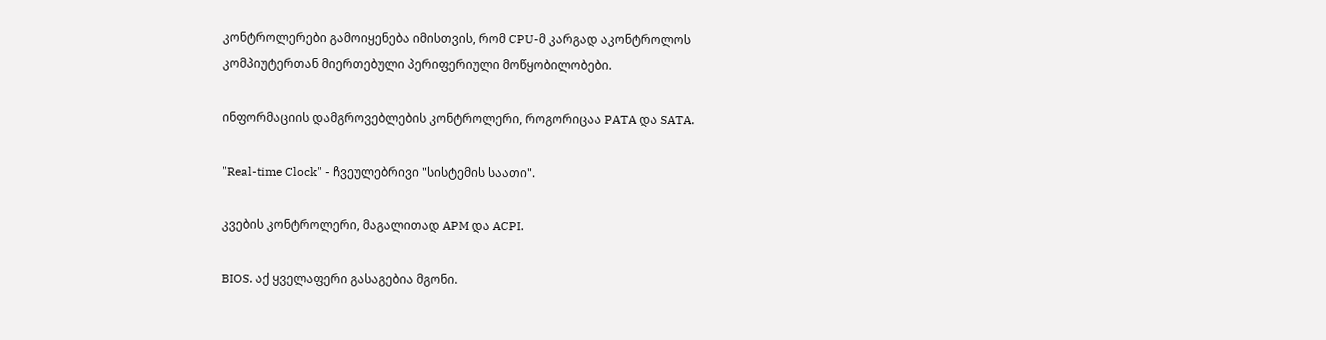კონტროლერები გამოიყენება იმისთვის, რომ CPU-მ კარგად აკონტროლოს კომპიუტერთან მიერთებული პერიფერიული მოწყობილობები.

ინფორმაციის დამგროვებლების კონტროლერი, როგორიცაა PATA და SATA.

"Real-time Clock" - ჩვეულებრივი "სისტემის საათი".

კვების კონტროლერი, მაგალითად APM და ACPI.

BIOS. აქ ყველაფერი გასაგებია მგონი.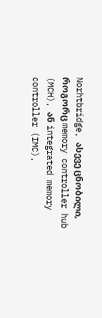Norhtbridge, ასევე ცნობილი, როგორც memory controller hub (MCH), ან integrated memory controller (IMC),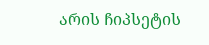არის ჩიპსეტის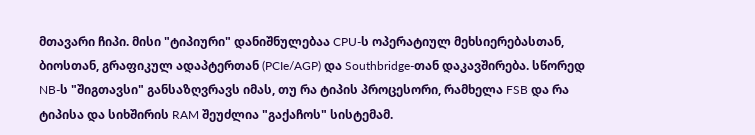მთავარი ჩიპი. მისი "ტიპიური" დანიშნულებაა CPU-ს ოპერატიულ მეხსიერებასთან, ბიოსთან, გრაფიკულ ადაპტერთან (PCIe/AGP) და Southbridge-თან დაკავშირება. სწორედ NB-ს "შიგთავსი" განსაზღვრავს იმას, თუ რა ტიპის პროცესორი, რამხელა FSB და რა ტიპისა და სიხშირის RAM შეუძლია "გაქაჩოს" სისტემამ.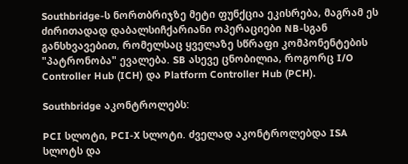Southbridge-ს ნორთბრიჯზე მეტი ფუნქცია ეკისრება, მაგრამ ეს ძირითადად დაბალსიჩქარიანი ოპერაციები NB-სგან განსხვავებით, რომელსაც ყველაზე სწრაფი კომპონენტების "პატრონობა" ევალება. SB ასევე ცნობილია, როგორც I/O Controller Hub (ICH) და Platform Controller Hub (PCH).

Southbridge აკონტროლებს:

PCI სლოტი, PCI-X სლოტი. ძველად აკონტროლებდა ISA სლოტს და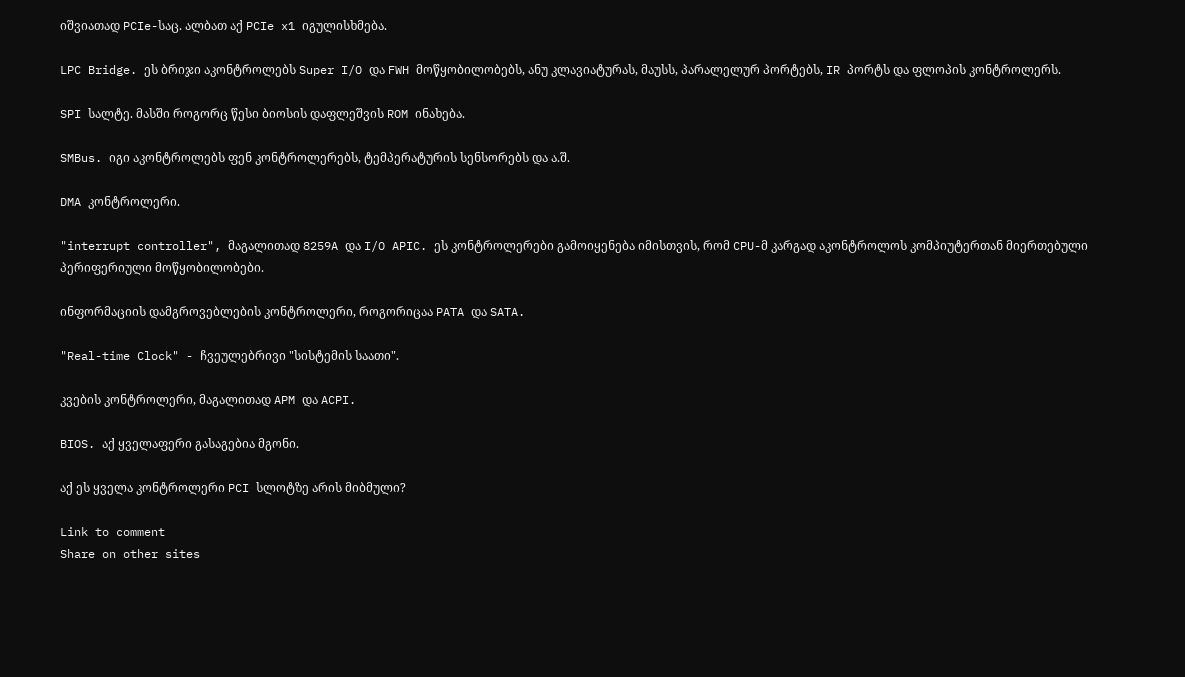იშვიათად PCIe-საც. ალბათ აქ PCIe x1 იგულისხმება.

LPC Bridge. ეს ბრიჯი აკონტროლებს Super I/O და FWH მოწყობილობებს, ანუ კლავიატურას, მაუსს, პარალელურ პორტებს, IR პორტს და ფლოპის კონტროლერს.

SPI სალტე. მასში როგორც წესი ბიოსის დაფლეშვის ROM ინახება.

SMBus. იგი აკონტროლებს ფენ კონტროლერებს, ტემპერატურის სენსორებს და ა.შ.

DMA კონტროლერი.

"interrupt controller", მაგალითად 8259A და I/O APIC. ეს კონტროლერები გამოიყენება იმისთვის, რომ CPU-მ კარგად აკონტროლოს კომპიუტერთან მიერთებული პერიფერიული მოწყობილობები.

ინფორმაციის დამგროვებლების კონტროლერი, როგორიცაა PATA და SATA.

"Real-time Clock" - ჩვეულებრივი "სისტემის საათი".

კვების კონტროლერი, მაგალითად APM და ACPI.

BIOS. აქ ყველაფერი გასაგებია მგონი.

აქ ეს ყველა კონტროლერი PCI სლოტზე არის მიბმული?

Link to comment
Share on other sites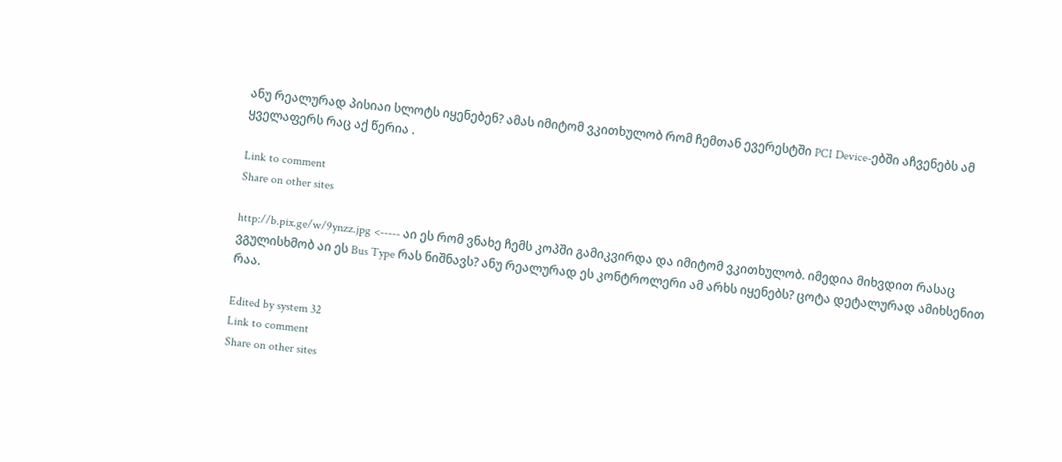ანუ რეალურად პისიაი სლოტს იყენებენ? ამას იმიტომ ვკითხულობ რომ ჩემთან ევერესტში PCI Device-ებში აჩვენებს ამ ყველაფერს რაც აქ წერია .

Link to comment
Share on other sites

http://b.pix.ge/w/9ynzz.jpg <----- აი ეს რომ ვნახე ჩემს კოპში გამიკვირდა და იმიტომ ვკითხულობ. იმედია მიხვდით რასაც ვგულისხმობ აი ეს Bus Type რას ნიშნავს? ანუ რეალურად ეს კონტროლერი ამ არხს იყენებს? ცოტა დეტალურად ამიხსენით რაა.

Edited by system 32
Link to comment
Share on other sites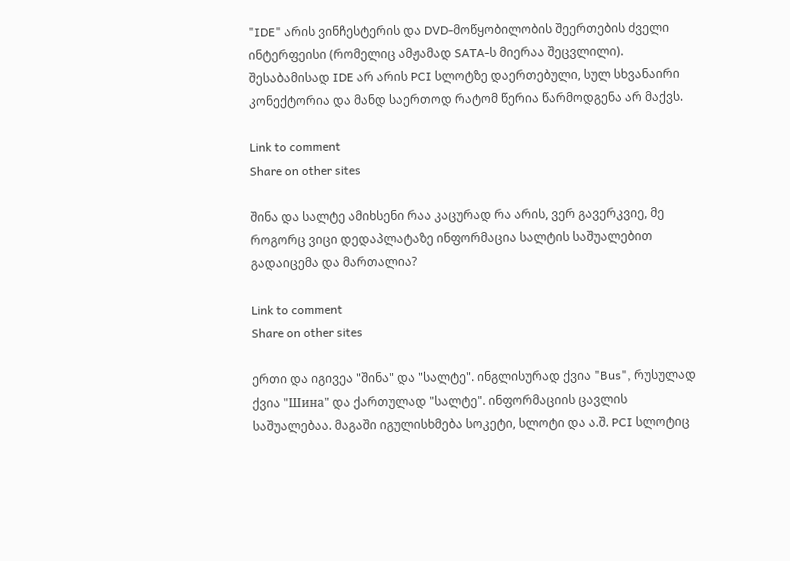"IDE" არის ვინჩესტერის და DVD-მოწყობილობის შეერთების ძველი ინტერფეისი (რომელიც ამჟამად SATA-ს მიერაა შეცვლილი). შესაბამისად IDE არ არის PCI სლოტზე დაერთებული, სულ სხვანაირი კონექტორია და მანდ საერთოდ რატომ წერია წარმოდგენა არ მაქვს.

Link to comment
Share on other sites

შინა და სალტე ამიხსენი რაა კაცურად რა არის, ვერ გავერკვიე, მე როგორც ვიცი დედაპლატაზე ინფორმაცია სალტის საშუალებით გადაიცემა და მართალია?

Link to comment
Share on other sites

ერთი და იგივეა "შინა" და "სალტე". ინგლისურად ქვია "Bus", რუსულად ქვია "Шина" და ქართულად "სალტე". ინფორმაციის ცავლის საშუალებაა. მაგაში იგულისხმება სოკეტი, სლოტი და ა.შ. PCI სლოტიც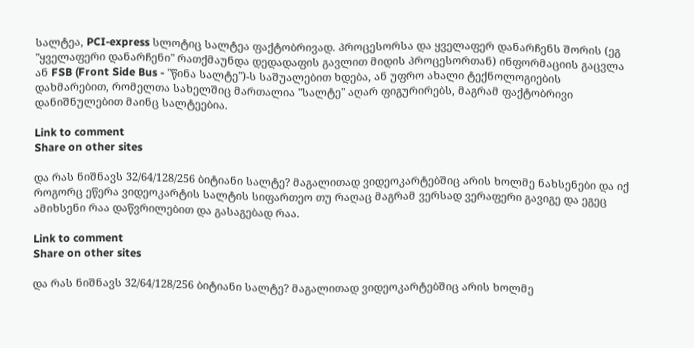სალტეა, PCI-express სლოტიც სალტეა ფაქტობრივად. პროცესორსა და ყველაფერ დანარჩენს შორის (ეგ "ყველაფერი დანარჩენი" რათქმაუნდა დედადაფის გავლით მიდის პროცესორთან) ინფორმაციის გაცვლა ან FSB (Front Side Bus - "წინა სალტე")-ს საშუალებით ხდება, ან უფრო ახალი ტექნოლოგიების დახმარებით, რომელთა სახელშიც მართალია "სალტე" აღარ ფიგურირებს, მაგრამ ფაქტობრივი დანიშნულებით მაინც სალტეებია.

Link to comment
Share on other sites

და რას ნიშნავს 32/64/128/256 ბიტიანი სალტე? მაგალითად ვიდეოკარტებშიც არის ხოლმე ნახსენები და იქ როგორც ეწერა ვიდეოკარტის სალტის სიფართეო თუ რაღაც მაგრამ ვერსად ვერაფერი გავიგე და ეგეც ამიხსენი რაა დაწვრილებით და გასაგებად რაა.

Link to comment
Share on other sites

და რას ნიშნავს 32/64/128/256 ბიტიანი სალტე? მაგალითად ვიდეოკარტებშიც არის ხოლმე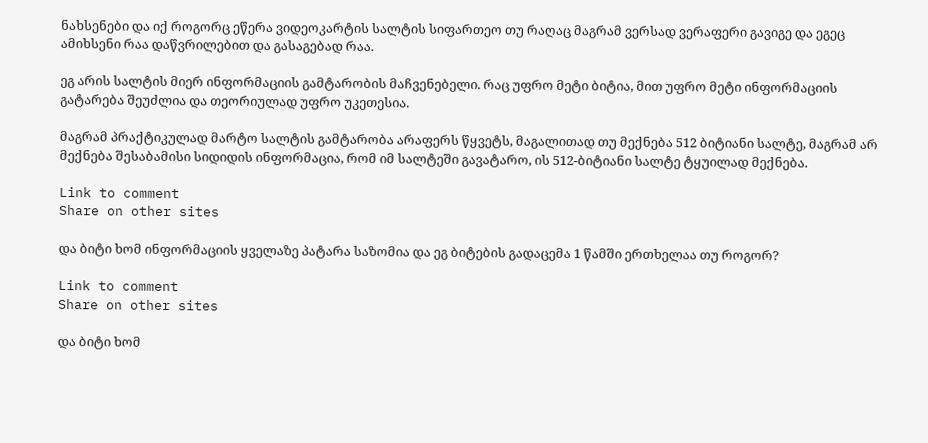ნახსენები და იქ როგორც ეწერა ვიდეოკარტის სალტის სიფართეო თუ რაღაც მაგრამ ვერსად ვერაფერი გავიგე და ეგეც ამიხსენი რაა დაწვრილებით და გასაგებად რაა.

ეგ არის სალტის მიერ ინფორმაციის გამტარობის მაჩვენებელი. რაც უფრო მეტი ბიტია, მით უფრო მეტი ინფორმაციის გატარება შეუძლია და თეორიულად უფრო უკეთესია.

მაგრამ პრაქტიკულად მარტო სალტის გამტარობა არაფერს წყვეტს, მაგალითად თუ მექნება 512 ბიტიანი სალტე, მაგრამ არ მექნება შესაბამისი სიდიდის ინფორმაცია, რომ იმ სალტეში გავატარო, ის 512-ბიტიანი სალტე ტყუილად მექნება.

Link to comment
Share on other sites

და ბიტი ხომ ინფორმაციის ყველაზე პატარა საზომია და ეგ ბიტების გადაცემა 1 წამში ერთხელაა თუ როგორ?

Link to comment
Share on other sites

და ბიტი ხომ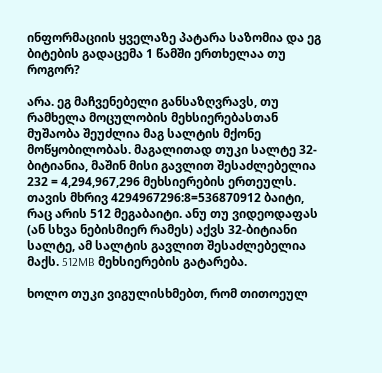ინფორმაციის ყველაზე პატარა საზომია და ეგ ბიტების გადაცემა 1 წამში ერთხელაა თუ როგორ?

არა. ეგ მაჩვენებელი განსაზღვრავს, თუ რამხელა მოცულობის მეხსიერებასთან მუშაობა შეუძლია მაგ სალტის მქონე მოწყობილობას. მაგალითად თუკი სალტე 32-ბიტიანია, მაშინ მისი გავლით შესაძლებელია 232 = 4,294,967,296 მეხსიერების ერთეულს. თავის მხრივ 4294967296:8=536870912 ბაიტი, რაც არის 512 მეგაბაიტი. ანუ თუ ვიდეოდაფას (ან სხვა ნებისმიერ რამეს) აქვს 32-ბიტიანი სალტე, ამ სალტის გავლით შესაძლებელია მაქს. 512MB მეხსიერების გატარება.

ხოლო თუკი ვიგულისხმებთ, რომ თითოეულ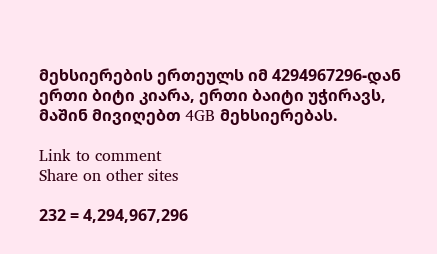მეხსიერების ერთეულს იმ 4294967296-დან ერთი ბიტი კიარა, ერთი ბაიტი უჭირავს, მაშინ მივიღებთ 4GB მეხსიერებას.

Link to comment
Share on other sites

232 = 4,294,967,296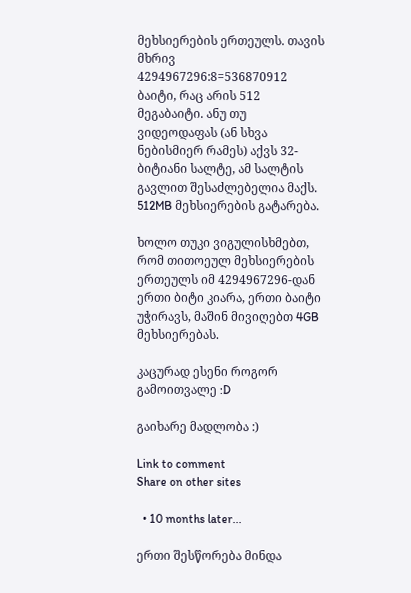მეხსიერების ერთეულს. თავის მხრივ 4294967296:8=536870912 ბაიტი, რაც არის 512 მეგაბაიტი. ანუ თუ ვიდეოდაფას (ან სხვა ნებისმიერ რამეს) აქვს 32-ბიტიანი სალტე, ამ სალტის გავლით შესაძლებელია მაქს. 512MB მეხსიერების გატარება.

ხოლო თუკი ვიგულისხმებთ, რომ თითოეულ მეხსიერების ერთეულს იმ 4294967296-დან ერთი ბიტი კიარა, ერთი ბაიტი უჭირავს, მაშინ მივიღებთ 4GB მეხსიერებას.

კაცურად ესენი როგორ გამოითვალე :D

გაიხარე მადლობა :)

Link to comment
Share on other sites

  • 10 months later...

ერთი შესწორება მინდა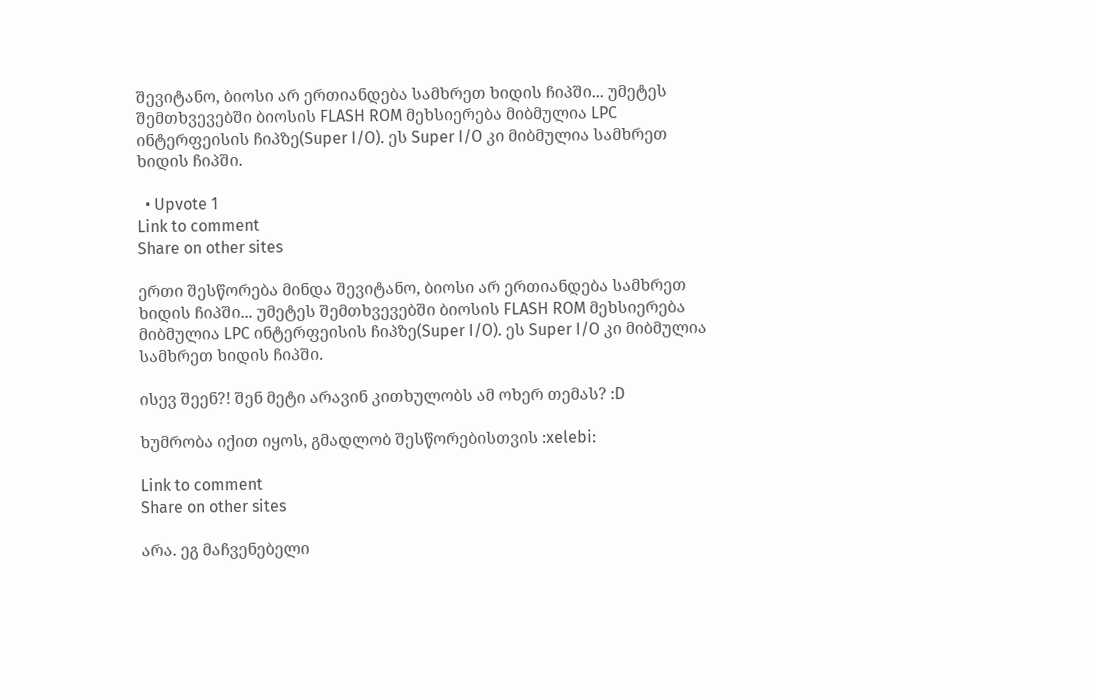შევიტანო, ბიოსი არ ერთიანდება სამხრეთ ხიდის ჩიპში... უმეტეს შემთხვევებში ბიოსის FLASH ROM მეხსიერება მიბმულია LPC ინტერფეისის ჩიპზე(Super I/O). ეს Super I/O კი მიბმულია სამხრეთ ხიდის ჩიპში.

  • Upvote 1
Link to comment
Share on other sites

ერთი შესწორება მინდა შევიტანო, ბიოსი არ ერთიანდება სამხრეთ ხიდის ჩიპში... უმეტეს შემთხვევებში ბიოსის FLASH ROM მეხსიერება მიბმულია LPC ინტერფეისის ჩიპზე(Super I/O). ეს Super I/O კი მიბმულია სამხრეთ ხიდის ჩიპში.

ისევ შეენ?! შენ მეტი არავინ კითხულობს ამ ოხერ თემას? :D

ხუმრობა იქით იყოს, გმადლობ შესწორებისთვის :xelebi:

Link to comment
Share on other sites

არა. ეგ მაჩვენებელი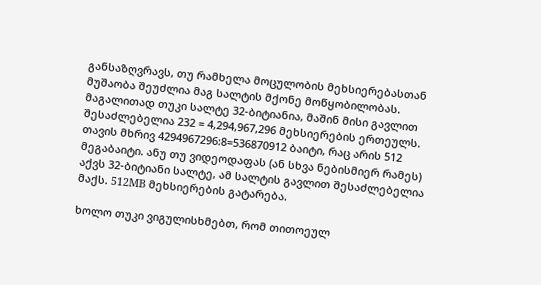განსაზღვრავს, თუ რამხელა მოცულობის მეხსიერებასთან მუშაობა შეუძლია მაგ სალტის მქონე მოწყობილობას. მაგალითად თუკი სალტე 32-ბიტიანია, მაშინ მისი გავლით შესაძლებელია 232 = 4,294,967,296 მეხსიერების ერთეულს. თავის მხრივ 4294967296:8=536870912 ბაიტი, რაც არის 512 მეგაბაიტი. ანუ თუ ვიდეოდაფას (ან სხვა ნებისმიერ რამეს) აქვს 32-ბიტიანი სალტე, ამ სალტის გავლით შესაძლებელია მაქს. 512MB მეხსიერების გატარება.

ხოლო თუკი ვიგულისხმებთ, რომ თითოეულ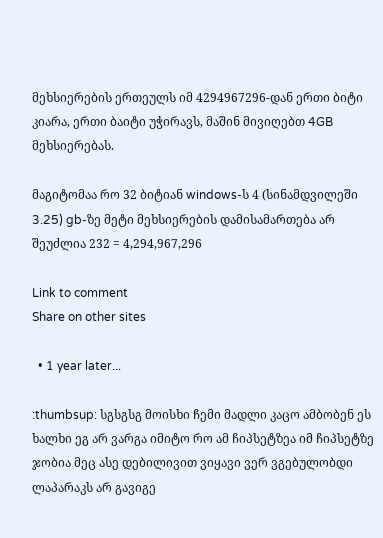მეხსიერების ერთეულს იმ 4294967296-დან ერთი ბიტი კიარა, ერთი ბაიტი უჭირავს, მაშინ მივიღებთ 4GB მეხსიერებას.

მაგიტომაა რო 32 ბიტიან windows-ს 4 (სინამდვილეში 3.25) gb-ზე მეტი მეხსიერების დამისამართება არ შეუძლია 232 = 4,294,967,296

Link to comment
Share on other sites

  • 1 year later...

:thumbsup: სგსგსგ მოისხი ჩემი მადლი კაცო ამბობენ ეს ხალხი ეგ არ ვარგა იმიტო რო ამ ჩიპსეტზეა იმ ჩიპსეტზე ჯობია მეც ასე დებილივით ვიყავი ვერ ვგებულობდი ლაპარაკს არ გავიგე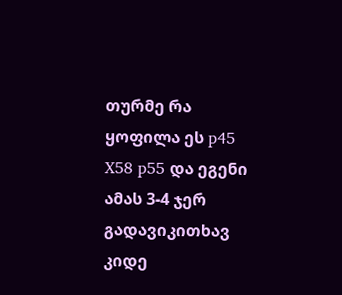თურმე რა ყოფილა ეს p45 X58 p55 და ეგენი ამას 3-4 ჯერ გადავიკითხავ კიდე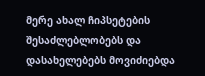მერე ახალ ჩიპსეტების შესაძლებლობებს და დასახელებებს მოვიძიებდა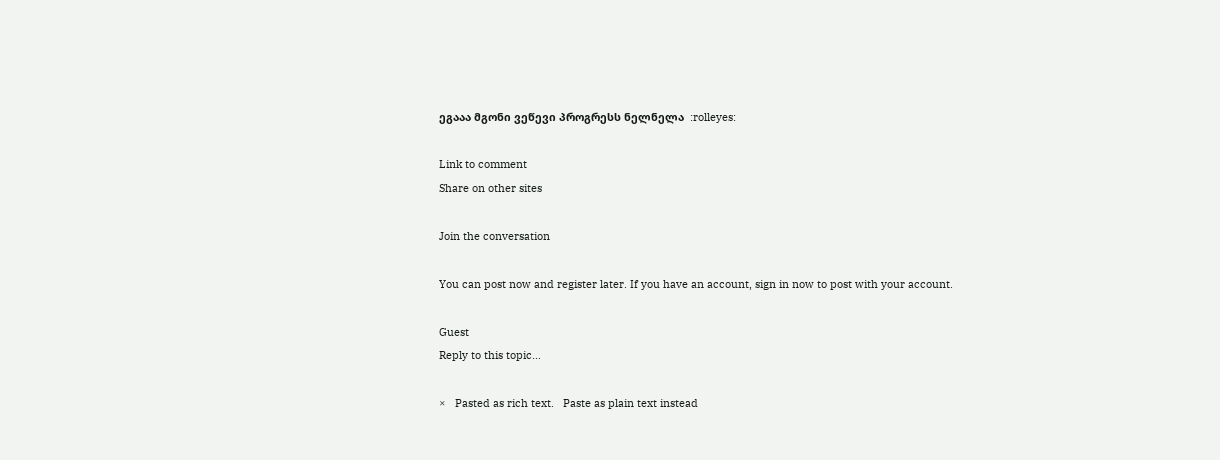ეგააა მგონი ვეწევი პროგრესს ნელნელა  :rolleyes:

Link to comment
Share on other sites

Join the conversation

You can post now and register later. If you have an account, sign in now to post with your account.

Guest
Reply to this topic...

×   Pasted as rich text.   Paste as plain text instead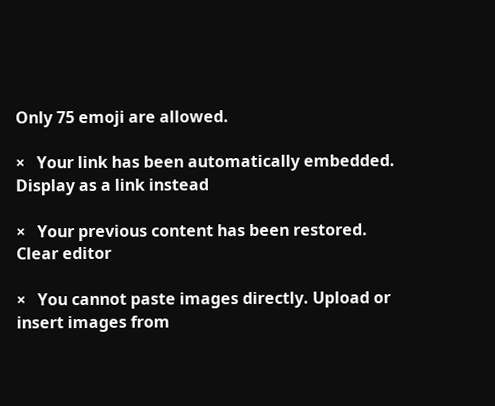Only 75 emoji are allowed.

×   Your link has been automatically embedded.   Display as a link instead

×   Your previous content has been restored.   Clear editor

×   You cannot paste images directly. Upload or insert images from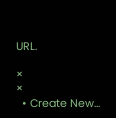URL.

×
×
  • Create New...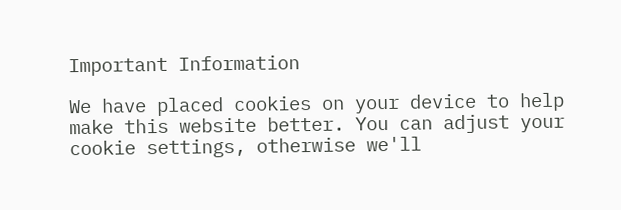Important Information

We have placed cookies on your device to help make this website better. You can adjust your cookie settings, otherwise we'll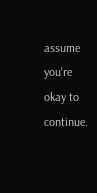assume you're okay to continue.